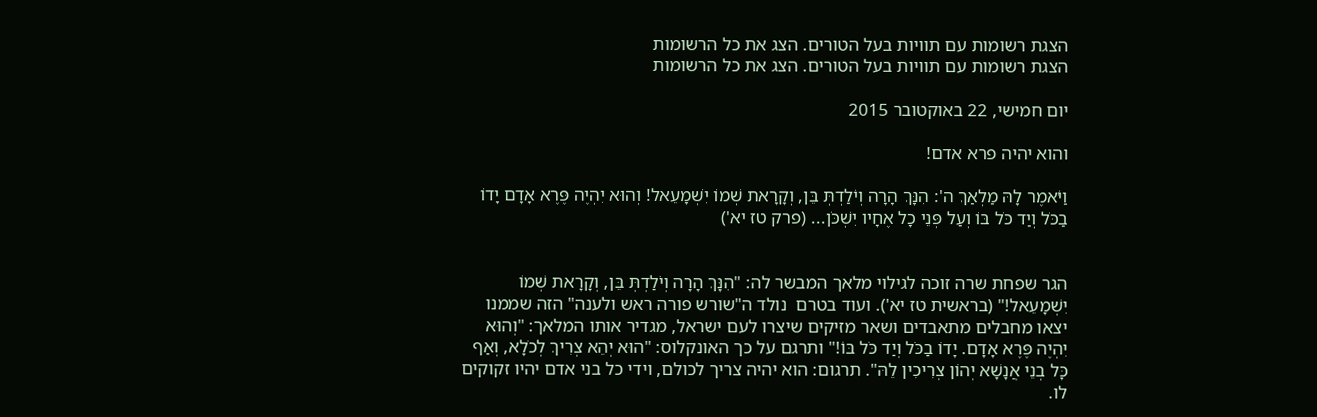הצגת רשומות עם תוויות בעל הטורים. הצג את כל הרשומות
הצגת רשומות עם תוויות בעל הטורים. הצג את כל הרשומות

יום חמישי, 22 באוקטובר 2015

והוא יהיה פרא אדם!

וַיֹּאמֶר לָהּ מַלְאַךְ ה': הִנָּךְ הָרָה וְיֹלַדְתְּ בֵּן, וְקָרָאת שְׁמוֹ יִשְׁמָעֵאל! וְהוּא יִהְיֶה פֶּרֶא אָדָם יָדוֹ בַכֹּל וְיַד כֹּל בּוֹ וְעַל פְּנֵי כָל אֶחָיו יִשְׁכֹּן... (פרק טז יא')


הגר שפחת שרה זוכה לגילוי מלאך המבשר לה: "הִנָּךְ הָרָה וְיֹלַדְתְּ בֵּן, וְקָרָאת שְׁמוֹ יִשְׁמָעֵאל!" (בראשית טז יא'). ועוד בטרם  נולד ה"שורש פורה ראש ולענה" הזה שממנו יצאו מחבלים מתאבדים ושאר מזיקים שיצרו לעם ישראל, מגדיר אותו המלאך: "וְהוּא יִהְיֶה פֶּרֶא אָדָם. יָדוֹ בַכֹּל וְיַד כֹּל בּוֹ!" ותרגם על כך האונקלוס: "הוּא יְהֵא צְרִיךְ לְכֹלָא, וְאַף כָּל בְנֵי אֲנָשָׁא יְהוֹן צְרִיכִין לֵהּ". תרגום: הוא יהיה צריך לכולם, וידי כל בני אדם יהיו זקוקים לו.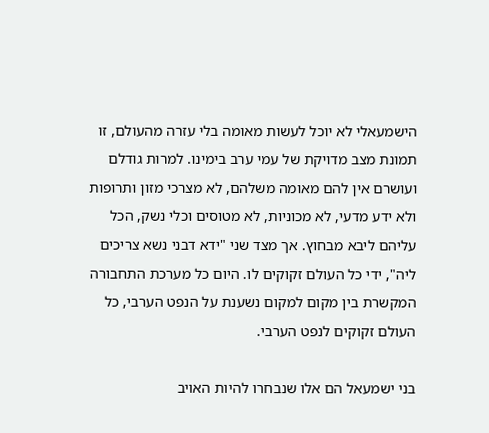הישמעאלי לא יוכל לעשות מאומה בלי עזרה מהעולם, זו תמונת מצב מדויקת של עמי ערב בימינו. למרות גודלם ועושרם אין להם מאומה משלהם, לא מצרכי מזון ותרופות ולא ידע מדעי, לא מכוניות, לא מטוסים וכלי נשק, הכל עליהם ליבא מבחוץ. אך מצד שני "ידא דבני נשא צריכים ליה", ידי כל העולם זקוקים לו. היום כל מערכת התחבורה המקשרת בין מקום למקום נשענת על הנפט הערבי, כל העולם זקוקים לנפט הערבי.

בני ישמעאל הם אלו שנבחרו להיות האויב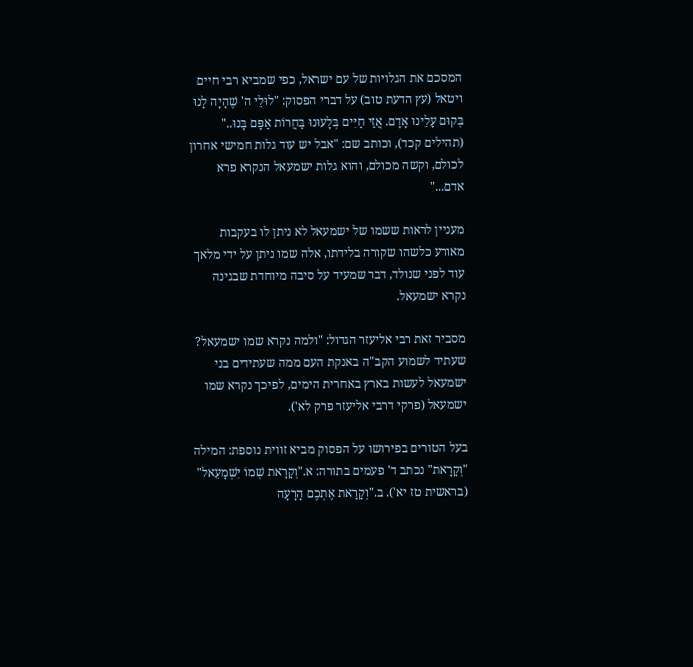המסכם את הגלויות של עם ישראל, כפי שמביא רבי חיים ויטאל (עץ הדעת טוב) על דברי הפסוק: "לוּלֵי ה' שֶׁהָיָה לָנוּ בְּקוּם עָלֵינוּ אָדָם. אֲזַי חַיִּים בְּלָעוּנוּ בַּחֲרוֹת אַפָּם בָּנוּ.." (תהילים קכד), וכותב שם: "אבל יש עוד גלות חמישי אחרון לכולם, וקשה מכולם, והוא גלות ישמעאל הנקרא פרא אדם..."

מעניין לראות ששמו של ישמעאל לא ניתן לו בעקבות מאורע כלשהו שקורה בלידתו, אלה שמו ניתן על ידי מלאך עוד לפני שנולד, דבר שמעיד על סיבה מיוחדת שבגינה נקרא ישמעאל.

מסביר זאת רבי אליעזר הגדול: "ולמה נקרא שמו ישמעאל? שעתיד לשמוע הקב"ה באנקת העם ממה שעתידים בני ישמעאל לעשות בארץ באחרית הימים, לפיכך נקרא שמו ישמעאל (פרקי דרבי אליעזר פרק לא').

בעל הטורים בפירושו על הפסוק מביא זווית נוספת: המילה "וְקָרָאת" נכתב ד' פעמים בתורה: א."וְקָרָאת שְׁמוֹ יִשְׁמָעֵאל" (בראשית טז יא'). ב."וְקָרָאת אֶתְכֶם הָרָעָה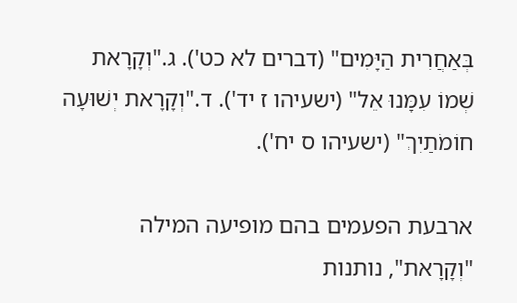בְּאַחֲרִית הַיָּמִים" (דברים לא כט'). ג."וְקָרָאת שְׁמוֹ עִמָּנוּ אֵל" (ישעיהו ז יד'). ד."וְקָרָאת יְשׁוּעָה חוֹמֹתַיִךְ" (ישעיהו ס יח').

ארבעת הפעמים בהם מופיעה המילה "וְקָרָאת", נותנות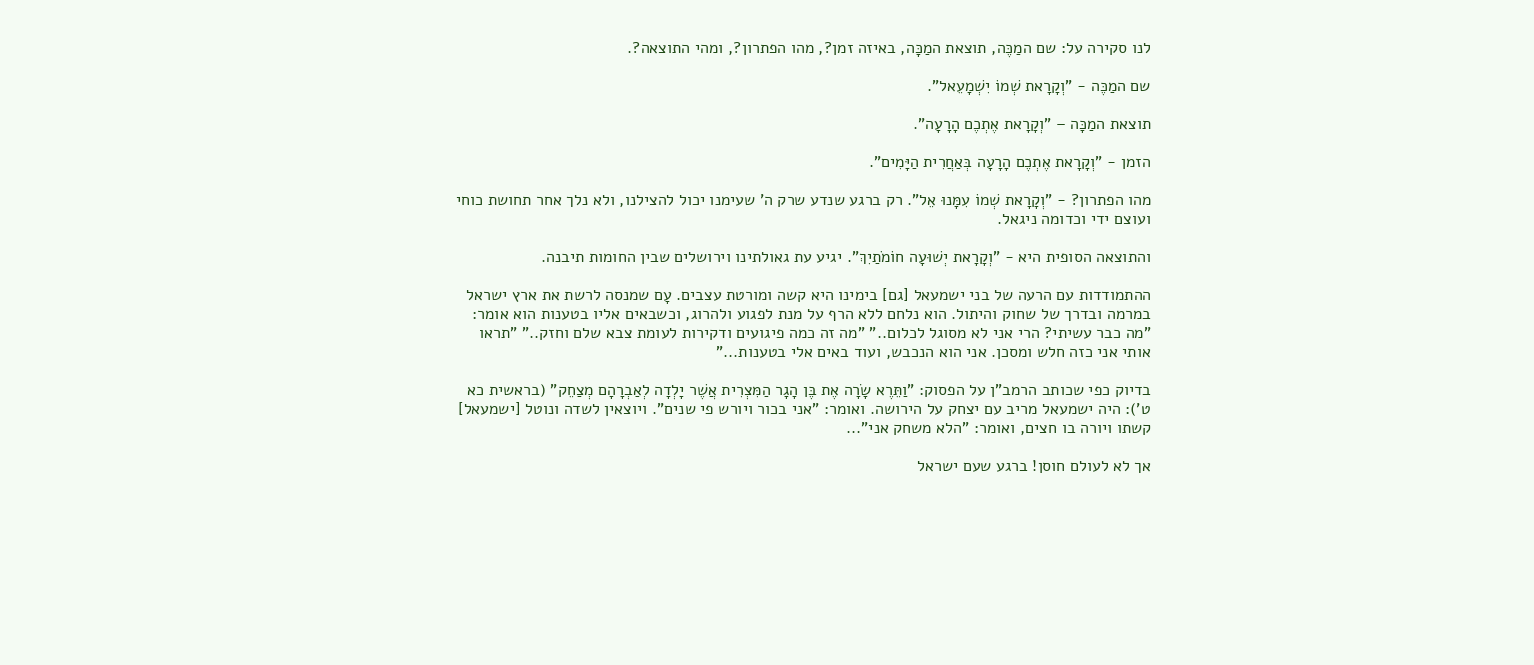לנו סקירה על: שם המַכֶּה, תוצאת המַכָּה, באיזה זמן?, מהו הפתרון?, ומהי התוצאה?.

שם המַכֶּה - "וְקָרָאת שְׁמוֹ יִשְׁמָעֵאל".

תוצאת המַכָּה – "וְקָרָאת אֶתְכֶם הָרָעָה".

הזמן - "וְקָרָאת אֶתְכֶם הָרָעָה בְּאַחֲרִית הַיָּמִים".

מהו הפתרון? - "וְקָרָאת שְׁמוֹ עִמָּנוּ אֵל". רק ברגע שנדע שרק ה' שעימנו יכול להצילנו, ולא נלך אחר תחושת כוחי ועוצם ידי וכדומה ניגאל.

והתוצאה הסופית היא - "וְקָרָאת יְשׁוּעָה חוֹמֹתַיִךְ". יגיע עת גאולתינו וירושלים שבין החומות תיבנה.

ההתמודדות עם הרעה של בני ישמעאל [גם] בימינו היא קשה ומורטת עצבים. עָם שמנסה לרשת את ארץ ישראל במרמה ובדרך של שחוק והיתול. הוא נלחם ללא הרף על מנת לפגוע ולהרוג, וכשבאים אליו בטענות הוא אומר: "מה כבר עשיתי? הרי אני לא מסוגל לכלום.." "מה זה כמה פיגועים ודקירות לעומת צבא שלם וחזק.." "תראו אותי אני כזה חלש ומסכן. אני הוא הנכבש, ועוד באים אלי בטענות..."

בדיוק כפי שכותב הרמב"ן על הפסוק: "וַתֵּרֶא שָׂרָה אֶת בֶּן הָגָר הַמִּצְרִית אֲשֶׁר יָלְדָה לְאַבְרָהָם מְצַחֵק" (בראשית כא ט'): היה ישמעאל מריב עם יצחק על הירושה. ואומר: "אני בכור ויורש פי שנים". ויוצאין לשדה ונוטל [ישמעאל] קשתו ויורה בו חצים, ואומר: "הלא משחק אני"...

אך לא לעולם חוסן! ברגע שעם ישראל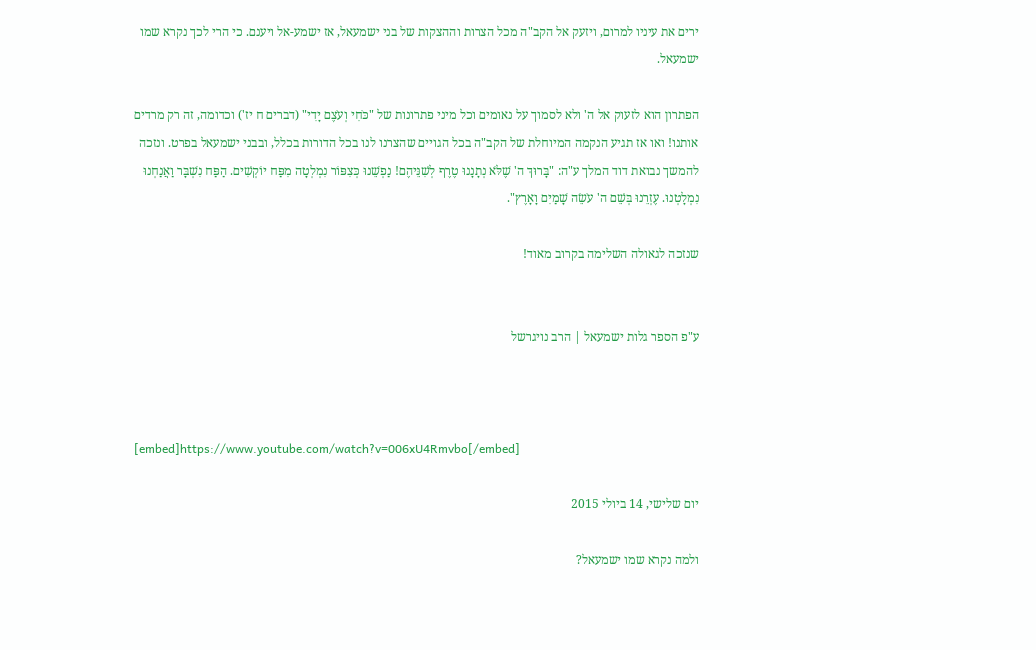ירים את עיניו למרום, ויזעק אל הקב"ה מכל הצרות וההצקות של בני ישמעאל, אז ישמע-אל ויענם. כי הרי לכך נקרא שמו ישמעאל.

הפתרון הוא לזעוק אל ה' ולא לסמוך על נאומים וכל מיני פתרונות של "כֹּחִי וְעֹצֶם יָדִי" (דברים ח יז') וכדומה, זה רק מרדים אותנו! ואו אז תגיע הנקמה המיוחלת של הקב"ה בכל הגויים שהצרנו לנו בכל הדורות בכלל, ובבני ישמעאל בפרט. ונזכה להמשך נבואת דוד המלך ע"ה: "בָּרוּךְ ה' שֶׁלֹּא נְתָנָנוּ טֶרֶף לְשִׁנֵּיהֶם! נַפְשֵׁנוּ כְּצִפּוֹר נִמְלְטָה מִפַּח יוֹקְשִׁים. הַפַּח נִשְׁבָּר וַאֲנַחְנוּ נִמְלָטְנוּ. עֶזְרֵנוּ בְּשֵׁם ה' עֹשֵׂה שָׁמַיִם וָאָרֶץ".

שנזכה לגאולה השלימה בקרוב מאוד!


ע"פ הספר גלות ישמעאל | הרב נויגרשל



[embed]https://www.youtube.com/watch?v=006xU4Rmvbo[/embed]

יום שלישי, 14 ביולי 2015

ולמה נקרא שמו ישמעאל?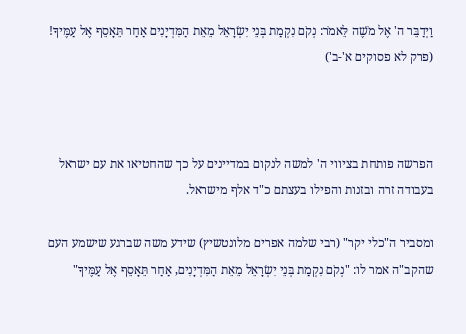וַיְדַבֵּר ה' אֶל מֹשֶׁה לֵּאמֹר: נְקֹם נִקְמַת בְּנֵי יִשְׂרָאֵל מֵאֵת הַמִּדְיָנִים אַחַר תֵּאָסֵף אֶל עַמֶּיךָ! (פרק לא פסוקים א'-ב')



הפרשה פותחת בציווי ה' למשה לנקום במדיינים על כך שהחטיאו את עם ישראל בעבודה זרה ובזנות והפילו בעצתם כ"ד אלף מישראל.

ומסביר ה"כלי יקר" (רבי שלמה אפרים מלונטשיץ) שידע משה שברגע שישמע העם שהקב"ה אמר לו: "נְקֹם נִקְמַת בְּנֵי יִשְׂרָאֵל מֵאֵת הַמִּדְיָנִים, אַחַר תֵּאָסֵף אֶל עַמֶּיךָ"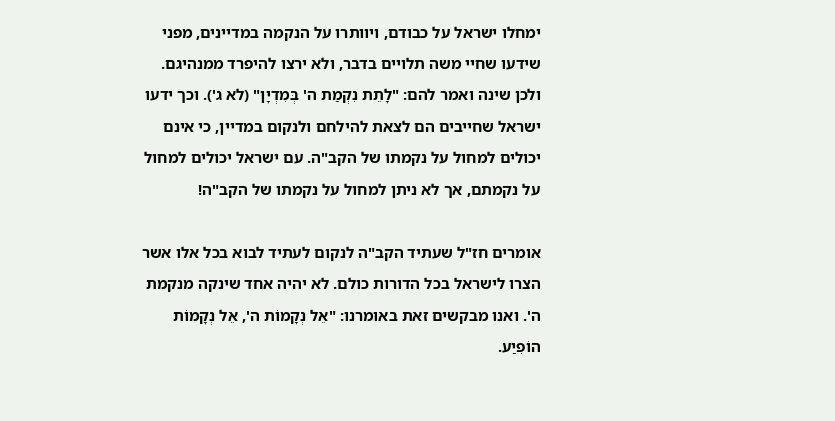ימחלו ישראל על כבודם, ויוותרו על הנקמה במדיינים, מפני שידעו שחיי משה תלויים בדבר, ולא ירצו להיפרד ממנהיגם. ולכן שינה ואמר להם: "לָתֵת נִקְמַת ה' בְּמִדְיָן" (לא ג'). וכך ידעו ישראל שחייבים הם לצאת להילחם ולנקום במדיין, כי אינם יכולים למחול על נקמתו של הקב"ה. עם ישראל יכולים למחול על נקמתם, אך לא ניתן למחול על נקמתו של הקב"ה!

אומרים חז"ל שעתיד הקב"ה לנקום לעתיד לבוא בכל אלו אשר הצרו לישראל בכל הדורות כולם. לא יהיה אחד שינקה מנקמת ה'. ואנו מבקשים זאת באומרנו: "אֵל נְקָמוֹת ה', אֵל נְקָמוֹת הוֹפִיַע.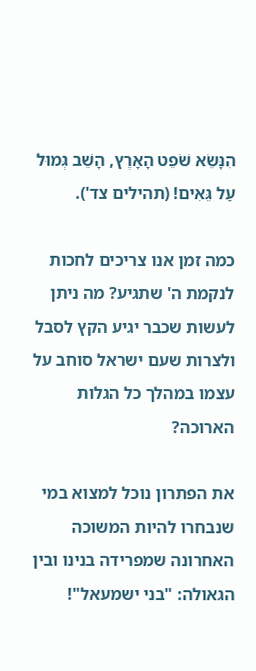הִנָּשֵׂא שֹׁפֵט הָאָרֶץ, הָשֵׁב גְּמוּל עַל גֵּאִים! (תהילים צד').

כמה זמן אנו צריכים לחכות לנקמת ה' שתגיע? מה ניתן לעשות שכבר יגיע הקץ לסבל ולצרות שעם ישראל סוחב על עצמו במהלך כל הגלות הארוכה?

את הפתרון נוכל למצוא במי שנבחרו להיות המשוכה האחרונה שמפרידה בנינו ובין הגאולה: "בני ישמעאל"!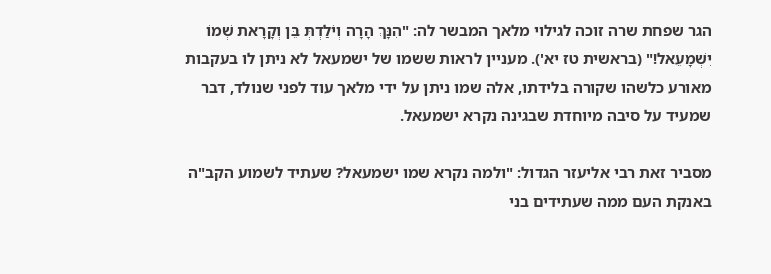הגר שפחת שרה זוכה לגילוי מלאך המבשר לה: "הִנָּךְ הָרָה וְיֹלַדְתְּ בֵּן וְקָרָאת שְׁמוֹ יִשְׁמָעֵאל!" (בראשית טז יא'). מעניין לראות ששמו של ישמעאל לא ניתן לו בעקבות מאורע כלשהו שקורה בלידתו, אלה שמו ניתן על ידי מלאך עוד לפני שנולד, דבר שמעיד על סיבה מיוחדת שבגינה נקרא ישמעאל.

מסביר זאת רבי אליעזר הגדול: "ולמה נקרא שמו ישמעאל? שעתיד לשמוע הקב"ה באנקת העם ממה שעתידים בני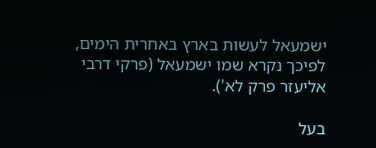ישמעאל לעשות בארץ באחרית הימים, לפיכך נקרא שמו ישמעאל (פרקי דרבי אליעזר פרק לא').

בעל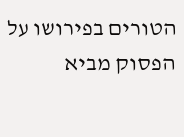הטורים בפירושו על הפסוק מביא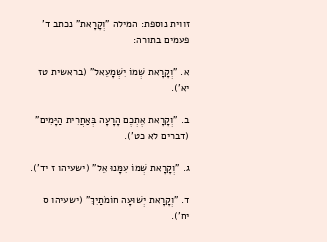זווית נוספת: המילה "וְקָרָאת" נכתב ד' פעמים בתורה:

א. "וְקָרָאת שְׁמוֹ יִשְׁמָעֵאל" (בראשית טז יא').

ב. "וְקָרָאת אֶתְכֶם הָרָעָה בְּאַחֲרִית הַיָּמִים" (דברים לא כט').

ג. "וְקָרָאת שְׁמוֹ עִמָּנוּ אֵל" (ישעיהו ז יד').

ד. "וְקָרָאת יְשׁוּעָה חוֹמֹתַיִךְ" (ישעיהו ס יח').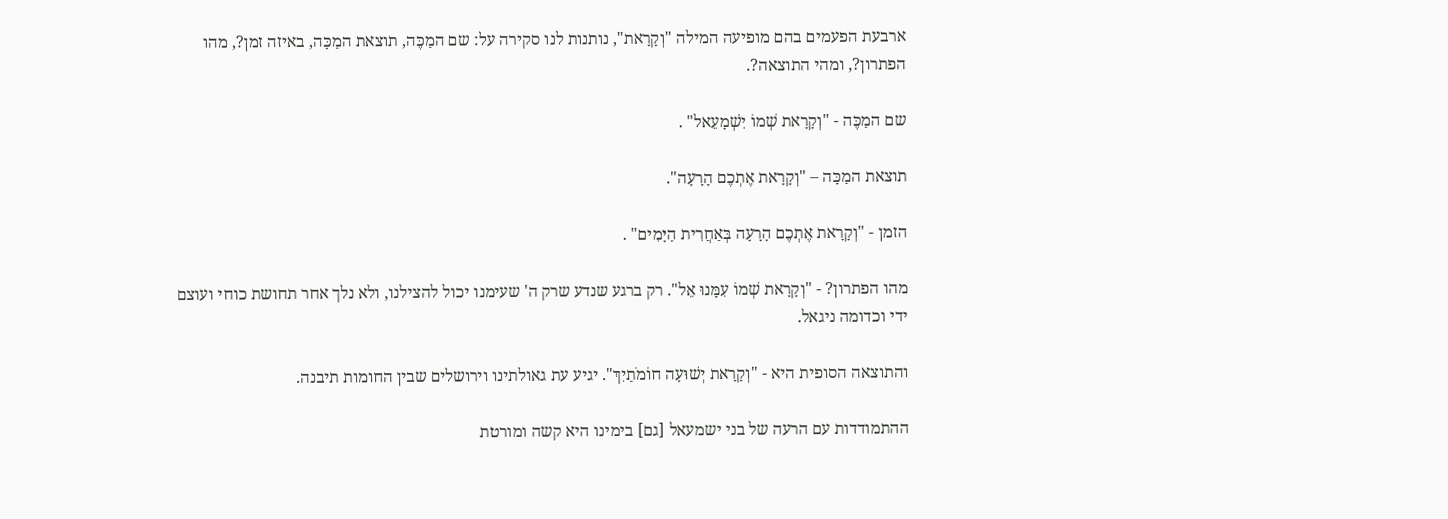ארבעת הפעמים בהם מופיעה המילה "וְקָרָאת", נותנות לנו סקירה על: שם המַכֶּה, תוצאת המַכָּה, באיזה זמן?, מהו הפתרון?, ומהי התוצאה?.

שם המַכֶּה - "וְקָרָאת שְׁמוֹ יִשְׁמָעֵאל" .

תוצאת המַכָּה – "וְקָרָאת אֶתְכֶם הָרָעָה".

הזמן - "וְקָרָאת אֶתְכֶם הָרָעָה בְּאַחֲרִית הַיָּמִים" .

מהו הפתרון? - "וְקָרָאת שְׁמוֹ עִמָּנוּ אֵל". רק ברגע שנדע שרק ה' שעימנו יכול להצילנו, ולא נלך אחר תחושת כוחי ועוצם ידי וכדומה ניגאל.

והתוצאה הסופית היא - "וְקָרָאת יְשׁוּעָה חוֹמֹתַיִךְ". יגיע עת גאולתינו וירושלים שבין החומות תיבנה.

ההתמודדות עם הרעה של בני ישמעאל [גם] בימינו היא קשה ומורטת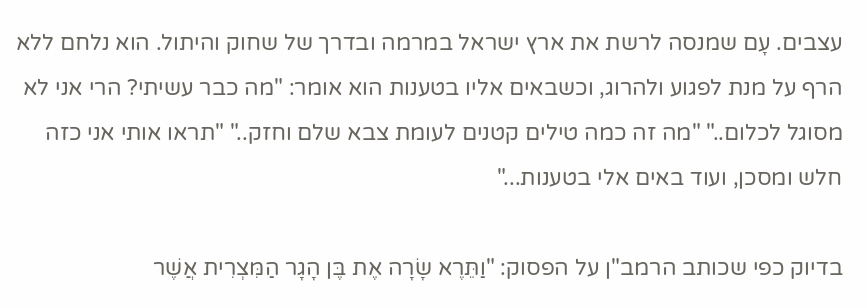עצבים. עָם שמנסה לרשת את ארץ ישראל במרמה ובדרך של שחוק והיתול. הוא נלחם ללא הרף על מנת לפגוע ולהרוג, וכשבאים אליו בטענות הוא אומר: "מה כבר עשיתי? הרי אני לא מסוגל לכלום.." "מה זה כמה טילים קטנים לעומת צבא שלם וחזק.." "תראו אותי אני כזה חלש ומסכן, ועוד באים אלי בטענות..."

בדיוק כפי שכותב הרמב"ן על הפסוק: "וַתֵּרֶא שָׂרָה אֶת בֶּן הָגָר הַמִּצְרִית אֲשֶׁר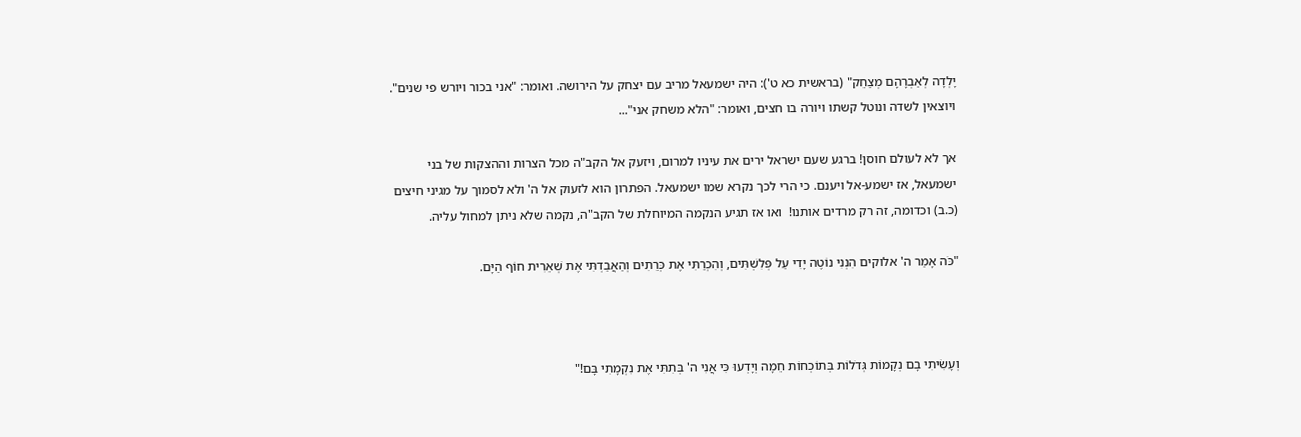יָלְדָה לְאַבְרָהָם מְצַחֵק" (בראשית כא ט'): היה ישמעאל מריב עם יצחק על הירושה. ואומר: "אני בכור ויורש פי שנים". ויוצאין לשדה ונוטל קשתו ויורה בו חצים, ואומר: "הלא משחק אני"...

אך לא לעולם חוסן! ברגע שעם ישראל ירים את עיניו למרום, ויזעק אל הקב"ה מכל הצרות וההצקות של בני ישמעאל, אז ישמע-אל ויענם. כי הרי לכך נקרא שמו ישמעאל. הפתרון הוא לזעוק אל ה' ולא לסמוך על מגיני חיצים (כ.ב) וכדומה, זה רק מרדים אותנו!  ואו אז תגיע הנקמה המיוחלת של הקב"ה, נקמה שלא ניתן למחול עליה.

"כֹּה אָמַר ה' אלוקים הִנְנִי נוֹטֶה יָדִי עַל פְּלִשְׁתִּים, וְהִכְרַתִּי אֶת כְּרֵתִים וְהַאֲבַדְתִּי אֶת שְׁאֵרִית חוֹף הַיָּם.



וְעָשִׂיתִי בָם נְקָמוֹת גְּדֹלוֹת בְּתוֹכְחוֹת חֵמָה וְיָדְעוּ כִּי אֲנִי ה' בְּתִתִּי אֶת נִקְמָתִי בָּם!"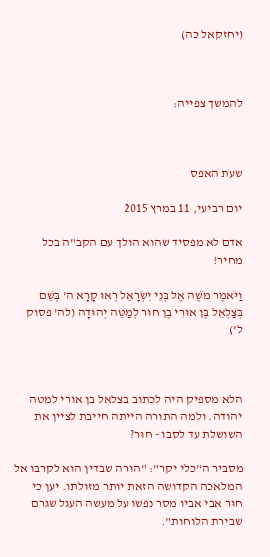(יחזקאל כה)



להמשך צפייה:



שעת האפס

יום רביעי, 11 במרץ 2015

אדם לא מפסיד שהוא הולך עם הקב"ה בכל מחיר!

וַיֹּאמֶר מֹשֶׁה אֶל בְּנֵי יִשְׂרָאֵל רְאוּ קָרָא ה' בְּשֵׁם בְּצַלְאֵל בֶּן אוּרִי בֶן חוּר לְמַטֵּה יְהוּדָה (לה' פסוק ל')



הלא מספיק היה לכתוב בצלאל בן אורי למטה יהודה. ולמה התורה הייתה חייבת לציין את השושלת עד לסבו - חוּר?

מסביר ה"כלי יקר": "הורה שבדין הוא לקרבו אל המלאכה הקדושה הזאת יותר מזולתו. יען כי חוּר אבי אביו מסר נפשו על מעשה העגל שגרם שבירת הלוחות".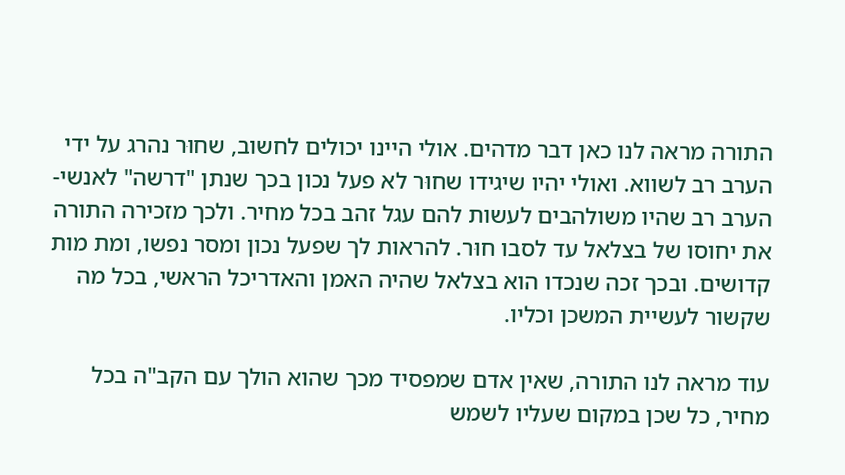התורה מראה לנו כאן דבר מדהים. אולי היינו יכולים לחשוב, שחוּר נהרג על ידי הערב רב לשווא. ואולי יהיו שיגידו שחוּר לא פעל נכון בכך שנתן "דרשה" לאנשי-הערב רב שהיו משולהבים לעשות להם עגל זהב בכל מחיר. ולכך מזכירה התורה את יחוסו של בצלאל עד לסבו חוּר. להראות לך שפעל נכון ומסר נפשו, ומת מות קדושים. ובכך זכה שנכדו הוא בצלאל שהיה האמן והאדריכל הראשי, בכל מה שקשור לעשיית המשכן וכליו.

עוד מראה לנו התורה, שאין אדם שמפסיד מכך שהוא הולך עם הקב"ה בכל מחיר, כל שכן במקום שעליו לשמש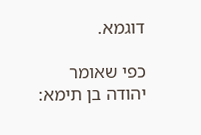דוגמא.

כפי שאומר יהודה בן תימא: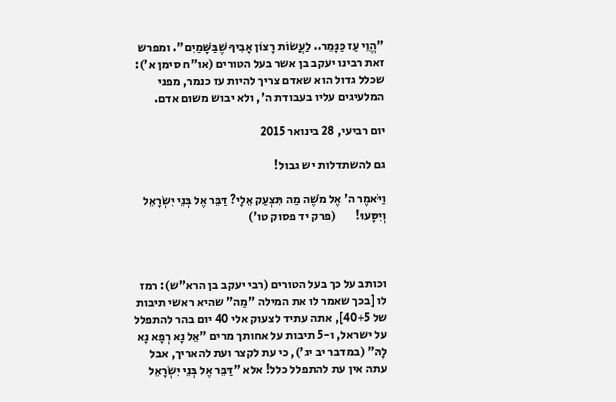"הֱוֵי עַז כַּנָּמֵר.. לַעֲשׂוֹת רָצוֹן אָבִיךָ שֶׁבַּשָּׁמַיִם". ומפרש זאת רבינו יעקב בן אשר בעל הטורים (או"ח סימן א'): שכלל גדול הוא שאדם צריך להיות עז כנמר, מפני המלעיגים עליו בעבודת ה', ולא יבוש משום אדם.

יום רביעי, 28 בינואר 2015

גם להשתדלות יש גבול!

וַיֹּאמֶר ה' אֶל מֹשֶׁה מַה תִּצְעַק אֵלָי? דַּבֵּר אֶל בְּנֵי יִשְׂרָאֵל וְיִסָּעוּ!        (פרק יד פסוק טו')



וכותב על כך בעל הטורים (רבי יעקב בן הרא"ש): רמז לו [בכך שאמר לו את המילה "מַה" שהיא ראשי תיבות של 40+5], אתה עתיד לצעוק אלי 40 יום בהר להתפלל על ישראל, ו-5 תיבות על אחותך מרים "אֵל נָא רְפָא נָא לָהּ" (במדבר יב יג'), כי עת לקצר ועת להאריך, אבל עתה אין עת להתפלל כלל! אלא "דַּבֵּר אֶל בְּנֵי יִשְׂרָאֵל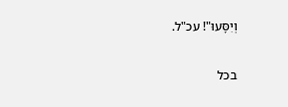וְיִסָּעוּ"! עכ"ל.

בכל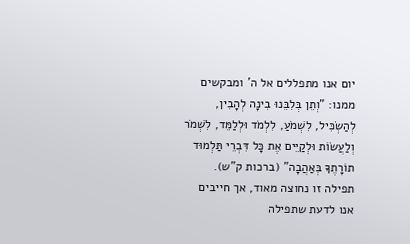יום אנו מתפללים אל ה' ומבקשים ממנו: "וְתֵן בְּלִבֵּנוּ בִינָה לְהָבִין, לְהַשְׂכִּיל, לִשְׁמֹעַ, לִלְמֹד וּלְלַמֵּד, לִשְׁמֹר וְלַעֲשׂוֹת וּלְקַיֵּים אֶת כָּל דִּבְרֵי תַּלְמוּד תוֹרָתֶךָ בְּאַהֲבָה" (ברכות ק"ש). תפילה זו נחוצה מאוד, אך חייבים אנו לדעת שתפילה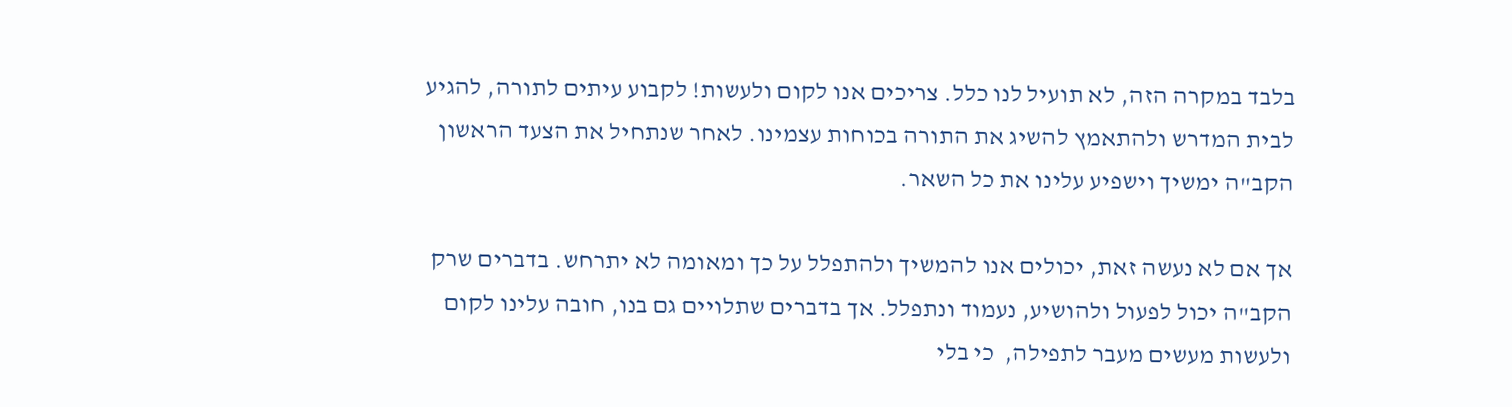בלבד במקרה הזה, לא תועיל לנו כלל. צריכים אנו לקום ולעשות! לקבוע עיתים לתורה, להגיע לבית המדרש ולהתאמץ להשיג את התורה בכוחות עצמינו. לאחר שנתחיל את הצעד הראשון הקב"ה ימשיך וישפיע עלינו את כל השאר.

אך אם לא נעשה זאת, יכולים אנו להמשיך ולהתפלל על כך ומאומה לא יתרחש. בדברים שרק הקב"ה יכול לפעול ולהושיע, נעמוד ונתפלל. אך בדברים שתלויים גם בנו, חובה עלינו לקום ולעשות מעשים מעבר לתפילה,  כי בלי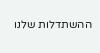ההשתדלות שלנו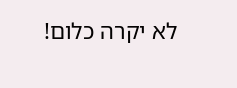לא יקרה כלום!